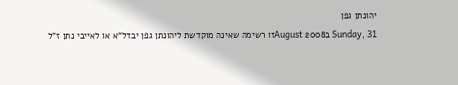יהונתן גפן
Sunday, 31 בAugust 2008זו רשימה שאינה מוקדשת ליהונתן גפן יבדל”א או לאייבי נתן ז”ל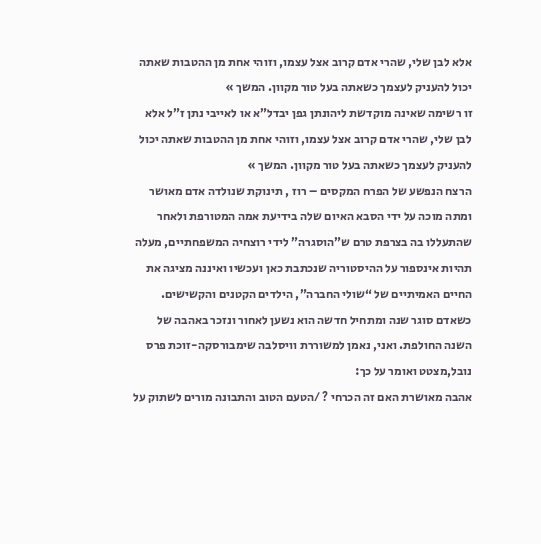אלא לבן שלי, שהרי אדם קרוב אצל עצמו, וזוהי אחת מן ההטבות שאתה יכול להעניק לעצמך כשאתה בעל טור מקוון. המשך »
זו רשימה שאינה מוקדשת ליהונתן גפן יבדל”א או לאייבי נתן ז”ל אלא לבן שלי, שהרי אדם קרוב אצל עצמו, וזוהי אחת מן ההטבות שאתה יכול להעניק לעצמך כשאתה בעל טור מקוון. המשך »
הרצח הנפשע של הפרח המקסים – רוז , תינוקת שנולדה אדם מאושר ומתה מוכה על ידי הסבא האיום שלה בידיעת אמה המטורפת ולאחר שהתעללו בה בצרפת טרם ש”הוסגרה” לידי רוצחיה המשפחתיים, מעלה תהיות אינספור על ההיסטוריה שנכתבת כאן ועכשיו ואיננה מציגה את החיים האמיתיים של “שולי החברה”, הילדים הקטנים והקשישים.
כשאדם סוגר שנה ומתחיל חדשה הוא נשען לאחור ונזכר באהבה של השנה החולפת. ואני, נאמן למשוררת וויסלבה שימבורסקה-זוכת פרס נובל,מצטט ואומר על כך:
אהבה מאושרת האם זה הכרחי ? /הטעם הטוב והתבונה מורים לשתוק על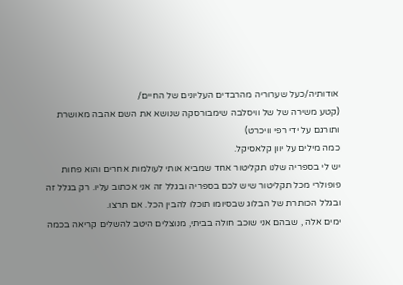אודותיה/כעל שערוריה מהרבדים העליונים של החיים/
(קטע משירה של של וויסלבה שימבורסקה שנושא את השם אהבה מאושרת ותורגם על ידי רפי וויכרט)
כמה מילים על יוון קלאסיקל.
יש לי בספריה שלנו תקליטור אחד שמביא אותי לעולמות אחרים והוא פחות פופולרי מכל תקליטור שיש לכם בספריה ובגלל זה אני אכתוב עליו. רק בגלל זה ובגלל הכותרת של הבלוג שבסיומו תוכלו להבין הכל. אם תרצו.
ימים אלה , שבהם אני שוכב חולה בביתי, מנוצלים היטב להשלים קריאה בכמה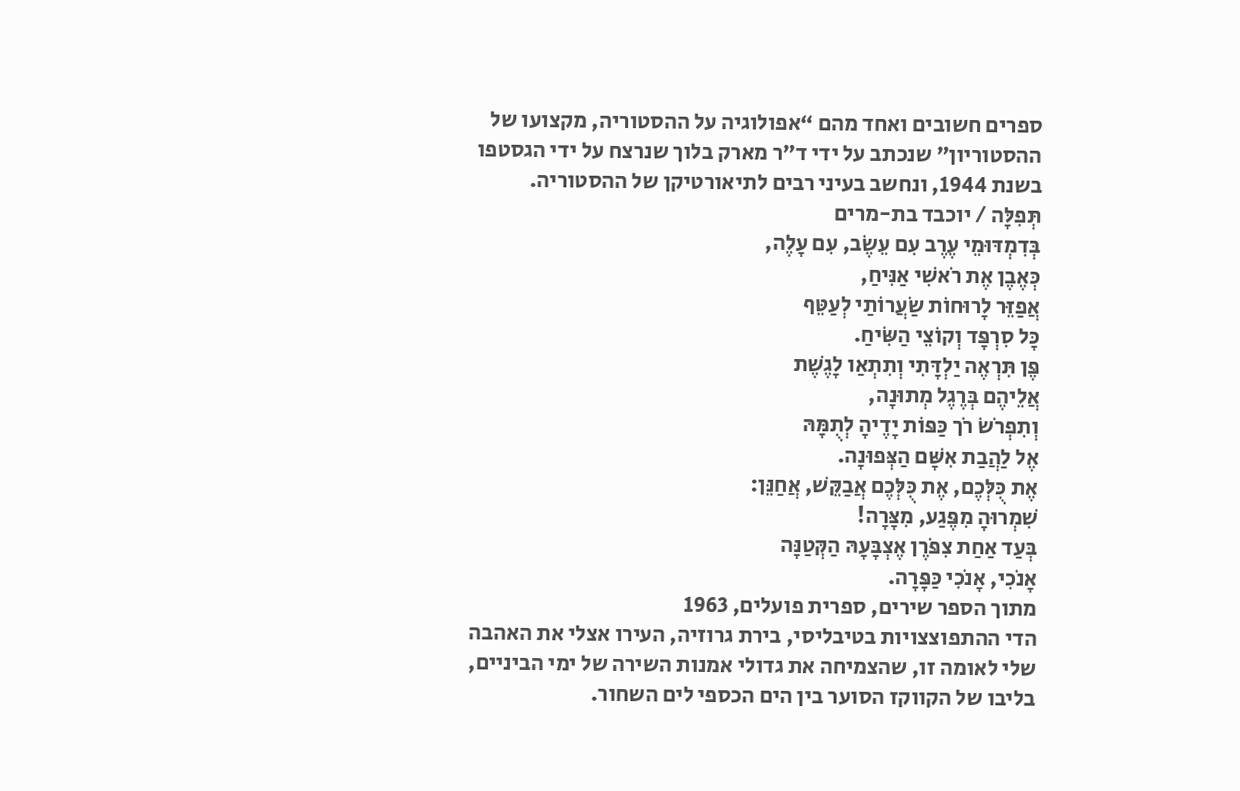ספרים חשובים ואחד מהם “אפולוגיה על ההסטוריה, מקצועו של ההסטוריון” שנכתב על ידי ד”ר מארק בלוך שנרצח על ידי הגסטפו בשנת 1944, ונחשב בעיני רבים לתיאורטיקן של ההסטוריה.
תְּפִלָּה / יוכבד בת-מרים
בְּדִמְדּוּמֵי עֶרֶב עִם עֵשֶׂב, עִם עָלֶה,
כְּאֶבֶן אֶת רֹאשִׁי אַנִּיחַ,
אֲפַזֵּר לָרוּחוֹת שַׂעֲרוֹתַי לְעַטֵּף
כָּל סִרְפָּד וְקוֹצֵי הַשִּׂיחַ.
פֶּן תִּרְאֶה יַלְדָּתִי וְתִתְאַו לָגֶשֶׁת
אֲלֵיהֶם בְּרֶגֶל מְתוּנָה,
וְתִפְרֹשׂ רֹך כַּפּוֹת יָדֶיהָ לְתֻמָּהּ
אֶל לַהֲבַת אִשָּׁם הַצְּפוּנָה.
אֶת כֻּלְּכֶם, אֶת כֻּלְּכֶם אֲבַקֵּשׁ, אֲחַנֵּן:
שִׁמְרוּהָ מִפֶּגַע, מִצָּרָה!
בְּעַד אַחַת צִפֹּרֶן אֶצְבָּעָהּ הַקְּטַנָּה
אָנֹכִי, אָנֹכִי כַּפָּרָה.
מתוך הספר שירים, ספרית פועלים, 1963
הדי ההתפוצצויות בטיבליסי, בירת גרוזיה, העירו אצלי את האהבה שלי לאומה זו, שהצמיחה את גדולי אמנות השירה של ימי הביניים, בליבו של הקווקז הסוער בין הים הכספי לים השחור.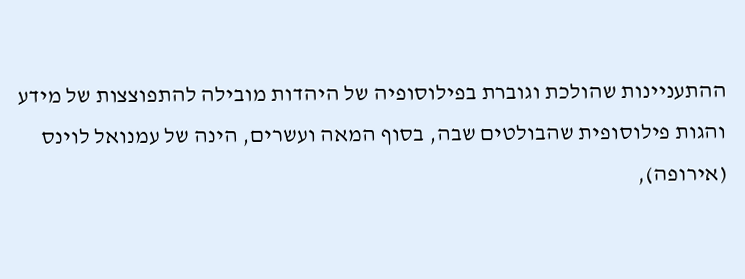ההתעניינות שהולכת וגוברת בפילוסופיה של היהדות מובילה להתפוצצות של מידע והגות פילוסופית שהבולטים שבה, בסוף המאה ועשרים, הינה של עמנואל לוינס (אירופה),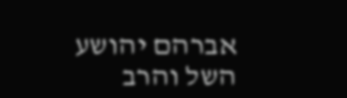אברהם יהושע השל והרב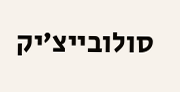סולובייצ’יק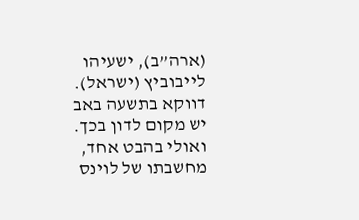(ארה”ב), ישעיהו לייבוביץ (ישראל). דווקא בתשעה באב יש מקום לדון בכך. ואולי בהבט אחד, מחשבתו של לוינס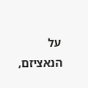על הנאציזם,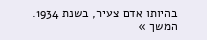בהיותו אדם צעיר, בשנת 1934. המשך »